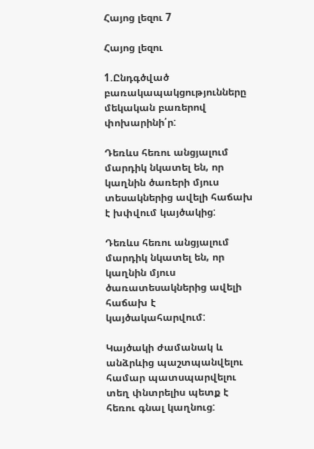Հայոց լեզու 7

Հայոց լեզու

1.Ընդգծված բառակապակցությունները մեկական բառերով փոխարինի՛ր:

Դեռևս հեռու անցյալում մարդիկ նկատել են, որ կաղնին ծառերի մյուս տեսակներից ավելի հաճախ է խփվում կայծակից:

Դեռևս հեռու անցյալում մարդիկ նկատել են, որ կաղնին մյուս ծառատեսակներից ավելի հաճախ է կայծակահարվում:

Կայծակի ժամանակ և անձրևից պաշտպանվելու համար պատսպարվելու տեղ փնտրելիս պետք է հեռու գնալ կաղնուց: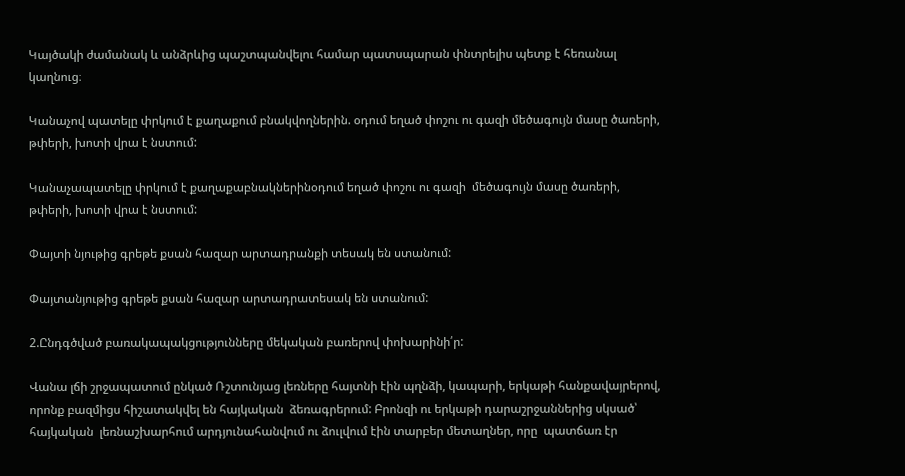Կայծակի ժամանակ և անձրևից պաշտպանվելու համար պատսպարան փնտրելիս պետք է հեռանալ կաղնուց։

Կանաչով պատելը փրկում է քաղաքում բնակվողներին. օդում եղած փոշու ու գազի մեծագույն մասը ծառերի, թփերի, խոտի վրա է նստում:

Կանաչապատելը փրկում է քաղաքաբնակներինօդում եղած փոշու ու գազի  մեծագույն մասը ծառերի, թփերի, խոտի վրա է նստում:

Փայտի նյութից գրեթե քսան հազար արտադրանքի տեսակ են ստանում:

Փայտանյութից գրեթե քսան հազար արտադրատեսակ են ստանում:

2.Ընդգծված բառակապակցությունները մեկական բառերով փոխարինի՛ր:

Վանա լճի շրջապատում ընկած Ռշտունյաց լեռները հայտնի էին պղնձի, կապարի, երկաթի հանքավայրերով, որոնք բազմիցս հիշատակվել են հայկական  ձեռագրերում: Բրոնզի ու երկաթի դարաշրջաններից սկսած՝ հայկական  լեռնաշխարհում արդյունահանվում ու ձուլվում էին տարբեր մետաղներ, որը  պատճառ էր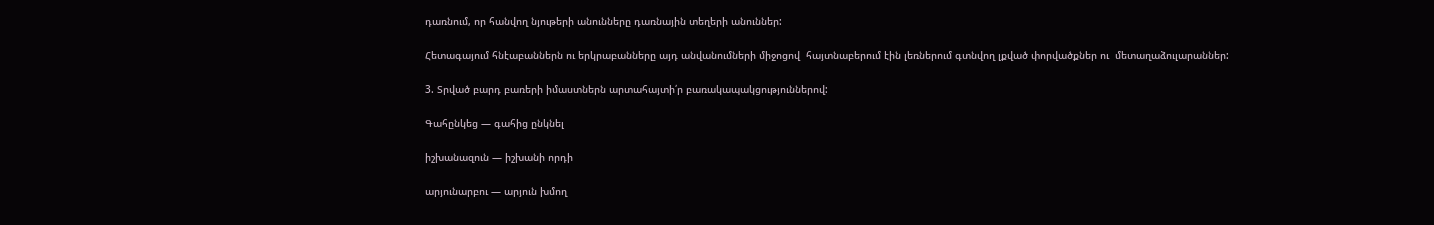դառնում, որ հանվող նյութերի անունները դառնային տեղերի անուններ:

Հետագայում հնէաբաններն ու երկրաբանները այդ անվանումների միջոցով  հայտնաբերում էին լեռներում գտնվող լքված փորվածքներ ու  մետաղաձուլարաններ:

3. Տրված բարդ բառերի իմաստներն արտահայտի՛ր բառակապակցություններով:

Գահընկեց — գահից ընկնել

իշխանազուն — իշխանի որդի

արյունարբու — արյուն խմող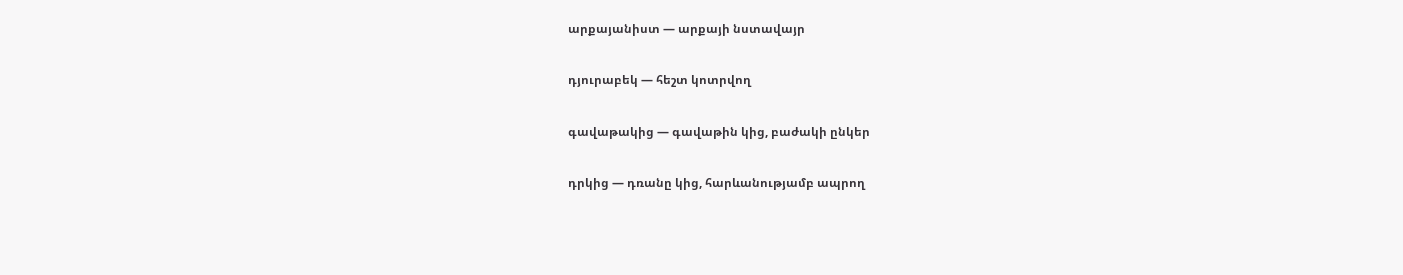արքայանիստ — արքայի նստավայր

դյուրաբեկ — հեշտ կոտրվող

գավաթակից — գավաթին կից, բաժակի ընկեր

դրկից — դռանը կից, հարևանությամբ ապրող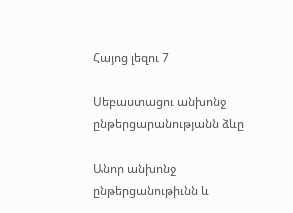Հայոց լեզու 7

Սեբաստացու անխոնջ ընթերցարանությանն ձևը

Անոր անխոնջ ընթերցանութիւնն և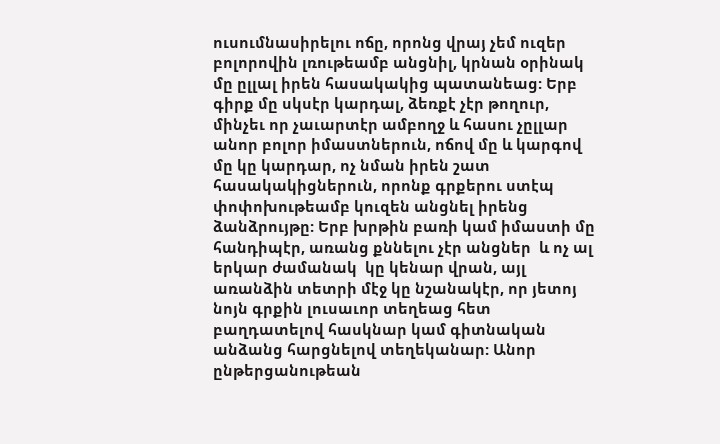ուսումնասիրելու ոճը, որոնց վրայ չեմ ուզեր բոլորովին լռութեամբ անցնիլ, կրնան օրինակ մը ըլլալ իրեն հասակակից պատանեաց: Երբ գիրք մը սկսէր կարդալ, ձեռքէ չէր թողուր, մինչեւ որ չաւարտէր ամբողջ և հասու չըլլար անոր բոլոր իմաստներուն, ոճով մը և կարգով մը կը կարդար, ոչ նման իրեն շատ հասակակիցներուն, որոնք գրքերու ստէպ փոփոխութեամբ կուզեն անցնել իրենց ձանձրույթը: Երբ խրթին բառի կամ իմաստի մը հանդիպէր, առանց քննելու չէր անցներ  և ոչ ալ երկար ժամանակ  կը կենար վրան, այլ առանձին տետրի մէջ կը նշանակէր, որ յետոյ նոյն գրքին լուսաւոր տեղեաց հետ բաղդատելով հասկնար կամ գիտնական անձանց հարցնելով տեղեկանար: Անոր ընթերցանութեան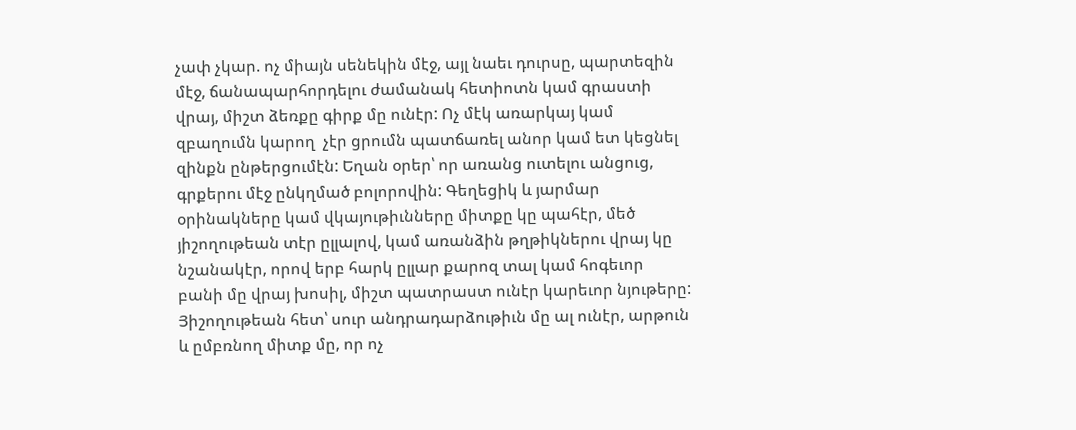չափ չկար. ոչ միայն սենեկին մէջ, այլ նաեւ դուրսը, պարտեզին մէջ, ճանապարհորդելու ժամանակ հետիոտն կամ գրաստի վրայ, միշտ ձեռքը գիրք մը ունէր: Ոչ մէկ առարկայ կամ զբաղումն կարող  չէր ցրումն պատճառել անոր կամ ետ կեցնել զինքն ընթերցումէն: Եղան օրեր՝ որ առանց ուտելու անցուց, գրքերու մէջ ընկղմած բոլորովին: Գեղեցիկ և յարմար օրինակները կամ վկայութիւնները միտքը կը պահէր, մեծ յիշողութեան տէր ըլլալով, կամ առանձին թղթիկներու վրայ կը նշանակէր, որով երբ հարկ ըլլար քարոզ տալ կամ հոգեւոր բանի մը վրայ խոսիլ, միշտ պատրաստ ունէր կարեւոր նյութերը: Յիշողութեան հետ՝ սուր անդրադարձութիւն մը ալ ունէր, արթուն և ըմբռնող միտք մը, որ ոչ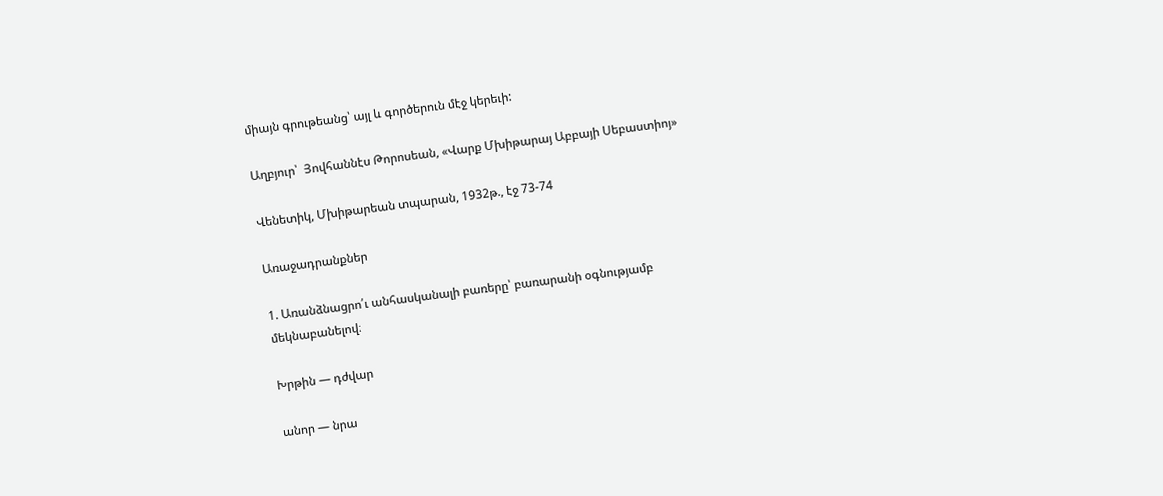միայն գրութեանց՝ այլ և գործերուն մէջ կերեւի:

Աղբյուր՝  Յովհաննէս Թորոսեան, «Վարք Մխիթարայ Աբբայի Սեբաստիոյ»

Վենետիկ, Մխիթարեան տպարան, 1932թ., էջ 73-74

Առաջադրանքներ

1. Առանձնացրո՛ւ անհասկանալի բառերը՝ բառարանի օգնությամբ մեկնաբանելով։

Խրթին — դժվար

անոր — նրա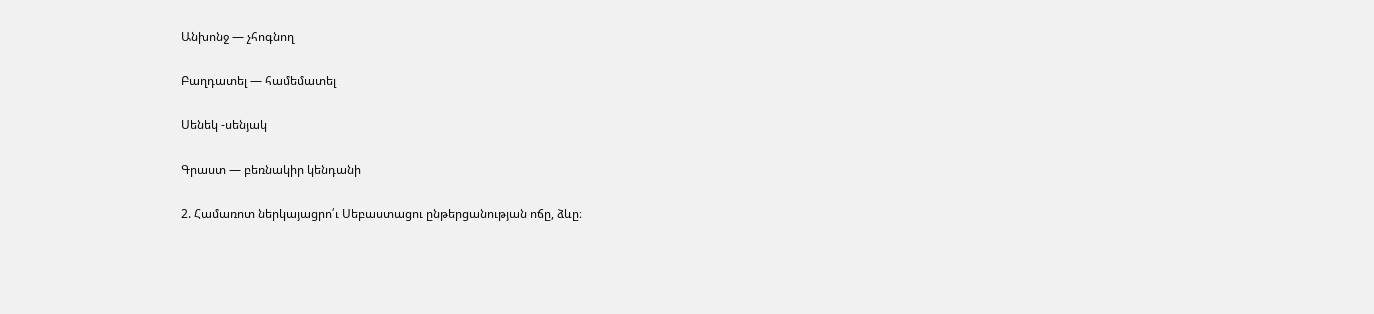Անխոնջ — չհոգնող

Բաղդատել — համեմատել

Սենեկ -սենյակ

Գրաստ — բեռնակիր կենդանի

2. Համառոտ ներկայացրո՛ւ Սեբաստացու ընթերցանության ոճը, ձևը։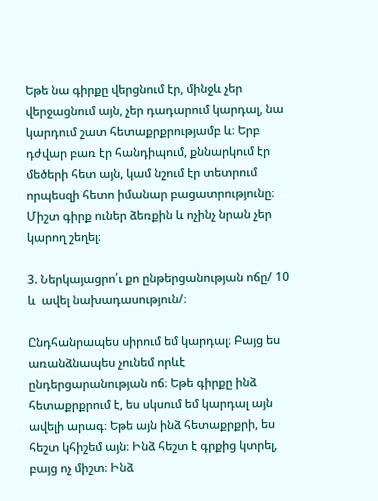Եթե նա գիրքը վերցնում էր, մինջև չեր վերջացնում այն, չեր դադարում կարդալ, նա կարդում շատ հետաքրքրությամբ և։ Երբ դժվար բառ էր հանդիպում, քննարկում էր մեծերի հետ այն, կամ նշում էր տետրում որպեսզի հետո իմանար բացատրությունը։ Միշտ գիրք ուներ ձեռքին և ոչինչ նրան չեր կարող շեղել։

3. Ներկայացրո՛ւ քո ընթերցանության ոճը/ 10  և  ավել նախադասություն/։

Ընդհանրապես սիրում եմ կարդալ։ Բայց ես առանձնապես չունեմ որևէ ընդերցարանության ոճ։ Եթե գիրքը ինձ հետաքրքրում է, ես սկսում եմ կարդալ այն ավելի արագ։ Եթե այն ինձ հետաքրքրի, ես հեշտ կհիշեմ այն։ Ինձ հեշտ է գրքից կտրել, բայց ոչ միշտ։ Ինձ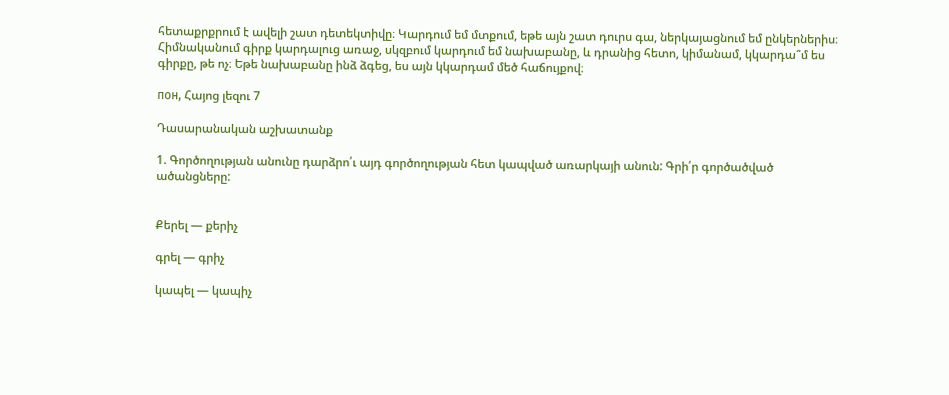հետաքրքրում է ավելի շատ դետեկտիվը։ Կարդում եմ մտքում, եթե այն շատ դուրս գա, ներկայացնում եմ ընկերներիս։ Հիմնականում գիրք կարդալուց առաջ, սկզբում կարդում եմ նախաբանը, և դրանից հետո, կիմանամ, կկարդա՞մ ես գիրքը, թե ոչ։ Եթե նախաբանը ինձ ձգեց, ես այն կկարդամ մեծ հաճույքով։

пон, Հայոց լեզու 7

Դասարանական աշխատանք

1. Գործողության անունը դարձրո՛ւ այդ գործողության հետ կապված առարկայի անուն: Գրի՛ր գործածված ածանցները:


Քերել — քերիչ

գրել — գրիչ

կապել — կապիչ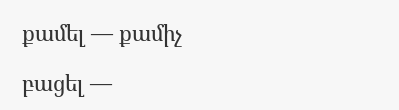քամել — քամիչ

բացել —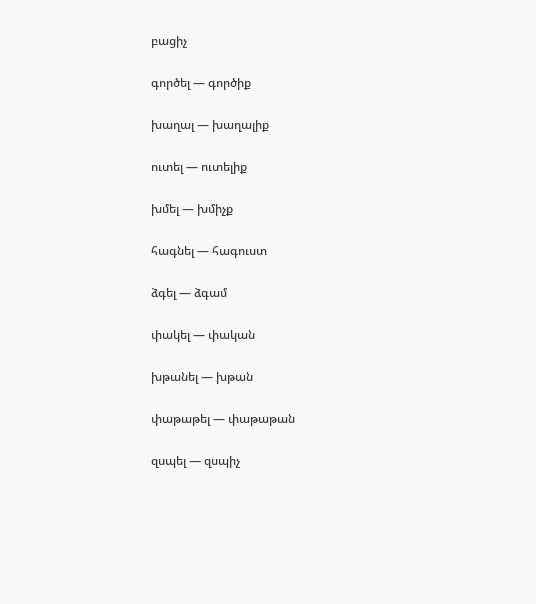բացիչ

գործել — գործիք

խաղալ — խաղալիք

ուտել — ուտելիք

խմել — խմիչք

հագնել — հագուստ

ձգել — ձգամ

փակել — փական

խթանել — խթան

փաթաթել — փաթաթան

զսպել — զսպիչ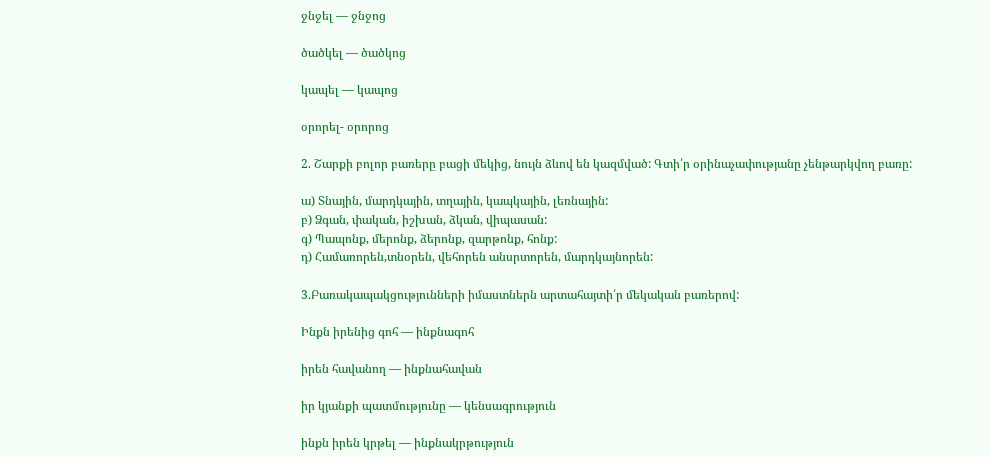ջնջել — ջնջոց

ծածկել — ծածկոց

կապել — կապոց

օրորել- օրորոց

2. Շարքի բոլոր բառերը բացի մեկից, նույն ձևով են կազմված: Գտի՛ր օրինաչափությանը չենթարկվող բառը:

ա) Տնային, մարդկային, տղային, կապկային, լեռնային:
բ) Ձգան, փական, իշխան, ձկան, վիպասան:
գ) Պապոնք, մերոնք, ձերոնք, զարթոնք, հոնք:
դ) Համառորեն,տնօրեն, վեհորեն անսրտորեն, մարդկայնորեն:

3.Բառակապակցությունների իմաստներն արտահայտի՛ր մեկական բառերով:

Ինքն իրենից գոհ — ինքնագոհ

իրեն հավանող — ինքնահավան

իր կյանքի պատմությունը — կենսագրություն

ինքն իրեն կրթել — ինքնակրթություն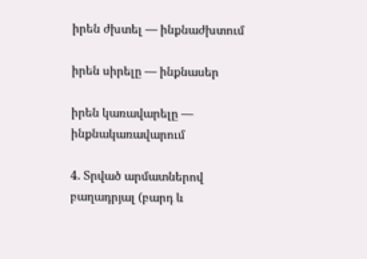իրեն ժխտել — ինքնաժխտում

իրեն սիրելը — ինքնասեր

իրեն կառավարելը — ինքնակառավարում

4. Տրված արմատներով բաղադրյալ (բարդ և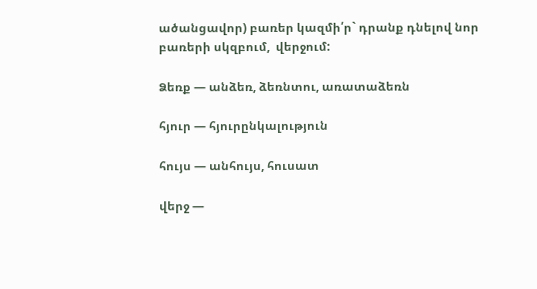ածանցավոր) բառեր կազմի՛ր` դրանք դնելով նոր բառերի սկզբում,  վերջում:

Ձեռք — անձեռ, ձեռնտու, առատաձեռն

հյուր — հյուրընկալություն

հույս — անհույս, հուսատ

վերջ —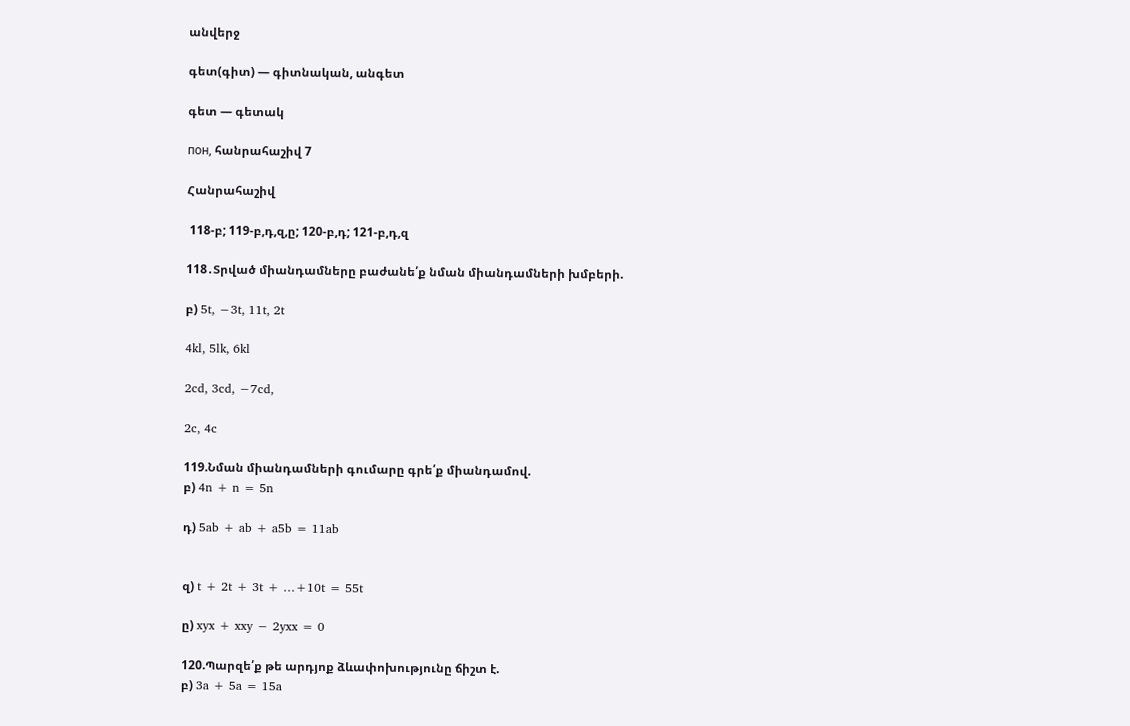անվերջ

գետ(գիտ) — գիտնական, անգետ

գետ — գետակ

пон, հանրահաշիվ 7

Հանրահաշիվ

 118-բ; 119-բ,դ,զ,ը; 120-բ,դ; 121-բ,դ,զ

118․Տրված միանդամները բաժանե՛ք նման միանդամների խմբերի.

բ) 5t, −3t, 11t, 2t

4kl, 5lk, 6kl

2cd, 3cd, −7cd,

2c, 4c

119.Նման միանդամների գումարը գրե՛ք միանդամով.
բ) 4n + n = 5n

դ) 5ab + ab + a5b = 11ab


զ) t + 2t + 3t + …+10t = 55t

ը) xyx + xxy − 2yxx = 0

120.Պարզե՛ք թե արդյոք ձևափոխությունը ճիշտ է.
բ) 3a + 5a = 15a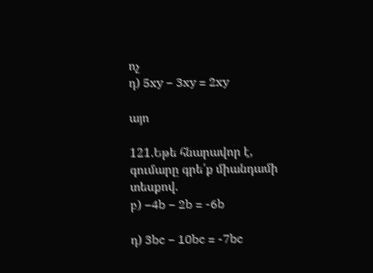ոչ
դ) 5xy − 3xy = 2xy

այո

121.Եթե հնարավոր է, գումարը գրե՛ք միանդամի տեսքով.
բ) −4b − 2b = -6b

դ) 3bc − 10bc = -7bc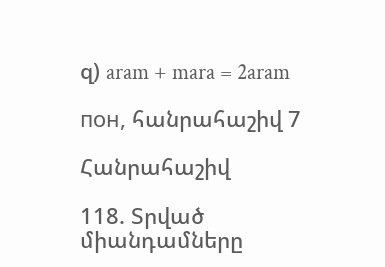զ) aram + mara = 2aram

пон, հանրահաշիվ 7

Հանրահաշիվ

118. Տրված միանդամները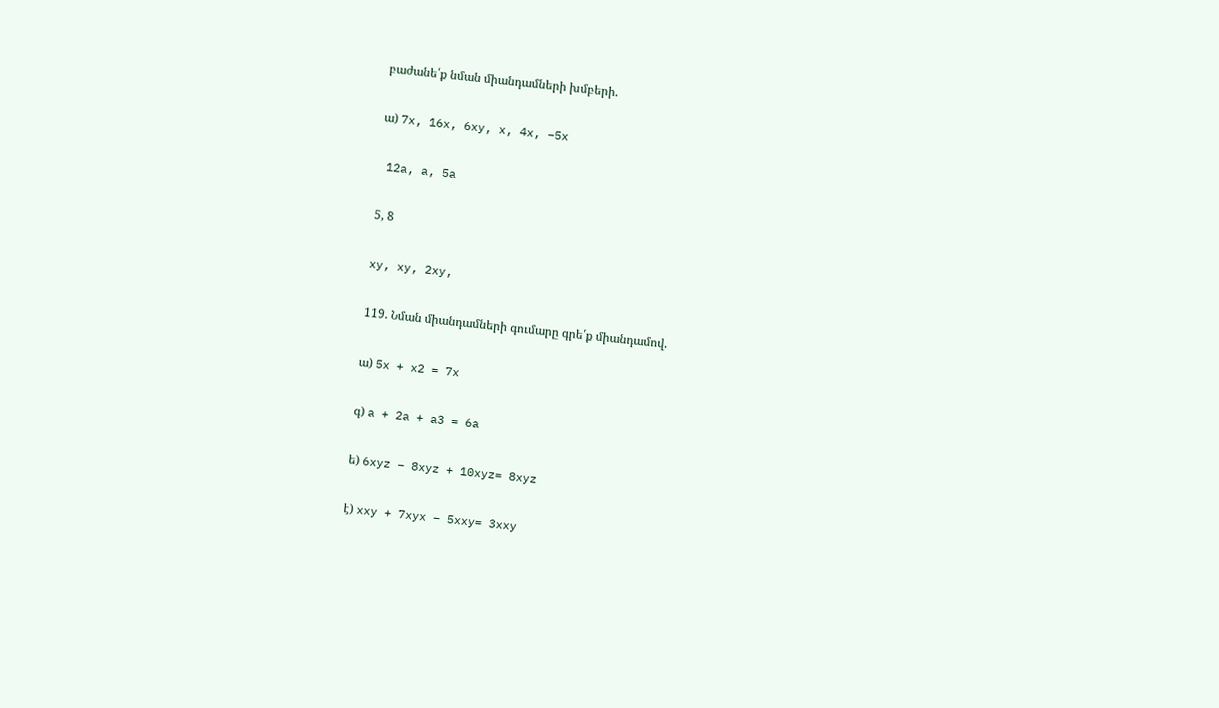բաժանե՛ք նման միանդամների խմբերի.

ա) 7x, 16x, 6xy, x, 4x, −5x

 12a, a, 5a

5, 8

xy, xy, 2xy,

119. Նման միանդամների գումարը գրե՛ք միանդամով.

ա) 5x + x2 = 7x

գ) a + 2a + a3 = 6a

ե) 6xyz − 8xyz + 10xyz= 8xyz

է) xxy + 7xyx − 5xxy= 3xxy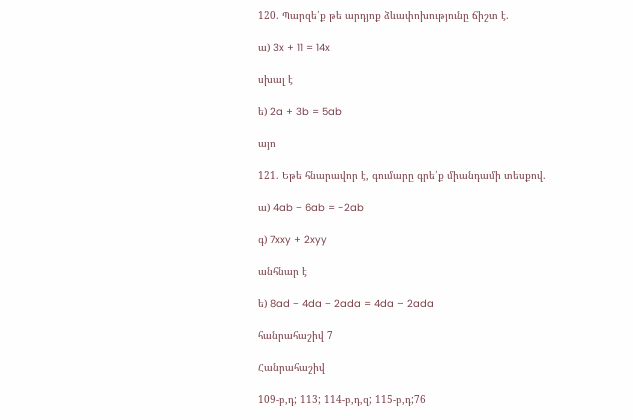120. Պարզե՛ք թե արդյոք ձևափոխությունը ճիշտ է.

ա) 3x + 11 = 14x

սխալ է

ե) 2a + 3b = 5ab

այո

121. Եթե հնարավոր է, գումարը գրե՛ք միանդամի տեսքով.

ա) 4ab − 6ab = -2ab

գ) 7xxy + 2xyy

անհնար է

ե) 8ad − 4da − 2ada = 4da – 2ada

հանրահաշիվ 7

Հանրահաշիվ

109-բ,դ; 113; 114-բ,դ,զ; 115-բ,դ;76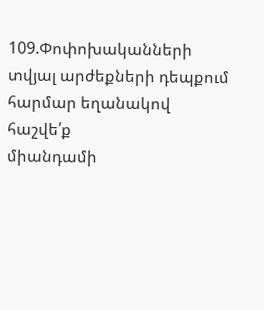109.Փոփոխականների տվյալ արժեքների դեպքում հարմար եղանակով հաշվե՛ք
միանդամի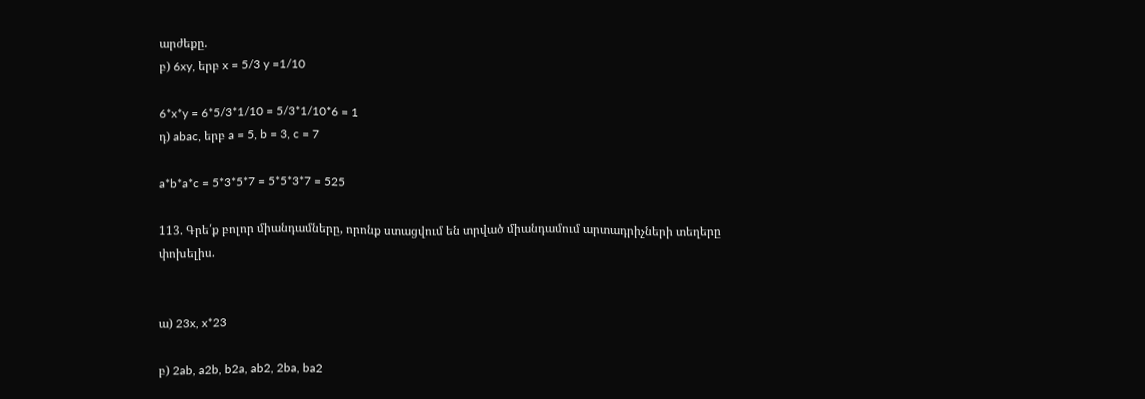արժեքը.
բ) 6xy, երբ x = 5/3 y =1/10

6*x*y = 6*5/3*1/10 = 5/3*1/10*6 = 1
դ) abac, երբ a = 5, b = 3, c = 7

a*b*a*c = 5*3*5*7 = 5*5*3*7 = 525

113. Գրե՛ք բոլոր միանդամները, որոնք ստացվում են տրված միանդամում արտադրիչների տեղերը փոխելիս.


ա) 23x, x*23

բ) 2ab, a2b, b2a, ab2, 2ba, ba2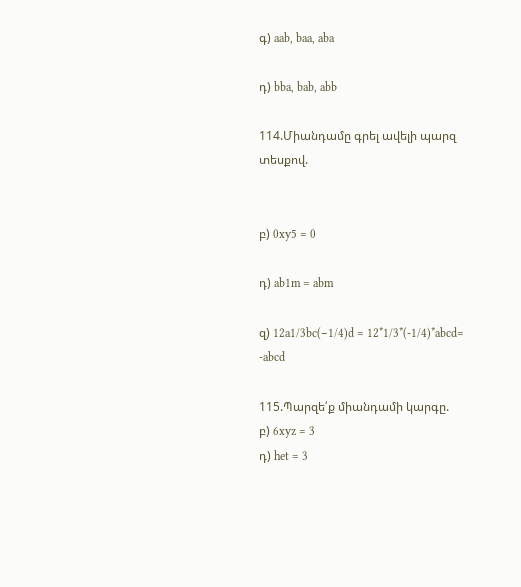գ) aab, baa, aba

դ) bba, bab, abb

114.Միանդամը գրել ավելի պարզ տեսքով.


բ) 0xy5 = 0

դ) ab1m = abm

զ) 12a1/3bc(−1/4)d = 12*1/3*(-1/4)*abcd= -abcd

115.Պարզե՛ք միանդամի կարգը.
բ) 6xyz = 3
դ) het = 3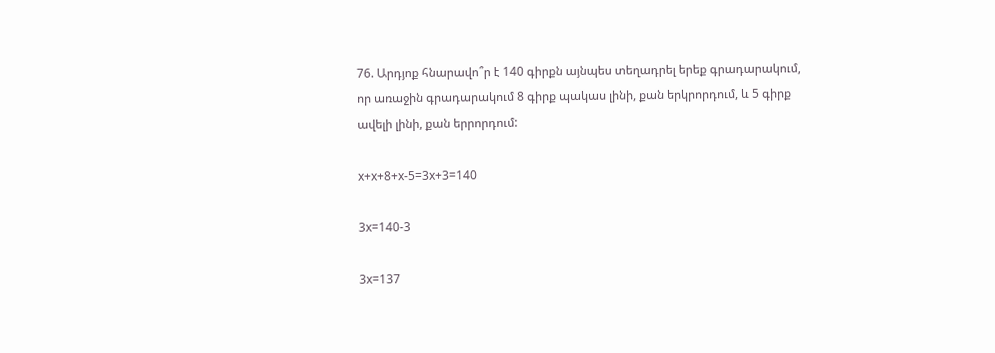76. Արդյոք հնարավո՞ր է 140 գիրքն այնպես տեղադրել երեք գրադարակում,
որ առաջին գրադարակում 8 գիրք պակաս լինի, քան երկրորդում, և 5 գիրք
ավելի լինի, քան երրորդում:

x+x+8+x-5=3x+3=140

3x=140-3

3x=137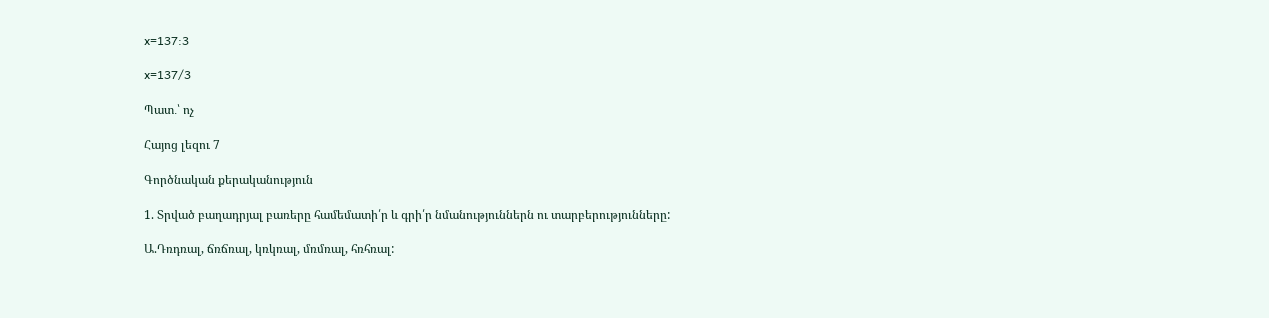x=137:3

x=137/3

Պատ․՝ ոչ

Հայոց լեզու 7

Գործնական քերականություն

1. Տրված բաղադրյալ բառերը համեմատի՛ր և գրի՛ր նմանություններն ու տարբերությունները:

Ա.Դռդռալ, ճռճռալ, կռկռալ, մռմռալ, հռհռալ: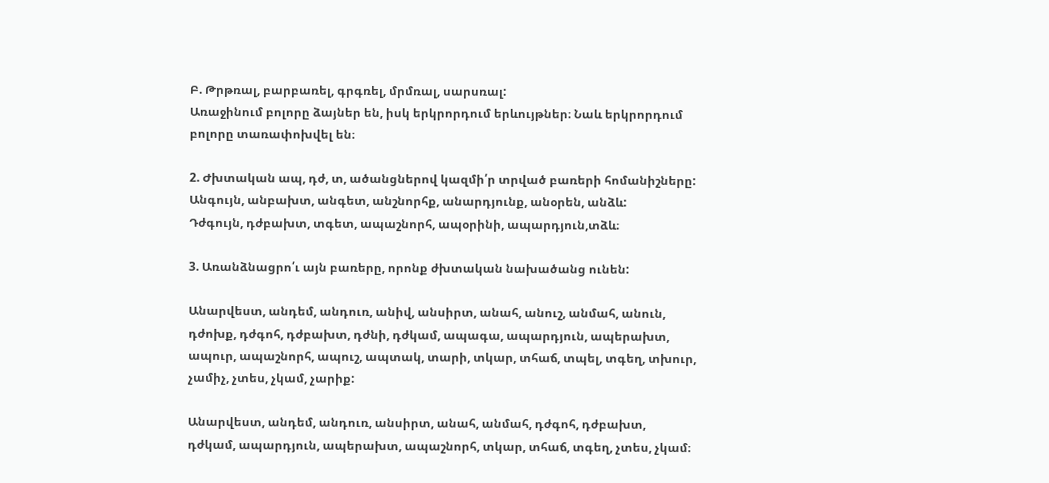Բ. Թրթռալ, բարբառել, գրգռել, մրմռալ, սարսռալ:
Առաջինում բոլորը ձայներ են, իսկ երկրորդում երևույթներ։ Նաև երկրորդում բոլորը տառափոխվել են։

2. Ժխտական ապ, դժ, տ, ածանցներով կազմի՛ր տրված բառերի հոմանիշները:
Անգույն, անբախտ, անգետ, անշնորհք, անարդյունք, անօրեն, անձև:
Դժգույն, դժբախտ, տգետ, ապաշնորհ, ապօրինի, ապարդյուն,տձև։

3. Առանձնացրո՛ւ այն բառերը, որոնք ժխտական նախածանց ունեն:

Անարվեստ, անդեմ, անդուռ, անիվ, անսիրտ, անահ, անուշ, անմահ, անուն, դժոխք, դժգոհ, դժբախտ, դժնի, դժկամ, ապագա, ապարդյուն, ապերախտ, ապուր, ապաշնորհ, ապուշ, ապտակ, տարի, տկար, տհաճ, տպել, տգեղ, տխուր, չամիչ, չտես, չկամ, չարիք:

Անարվեստ, անդեմ, անդուռ, անսիրտ, անահ, անմահ, դժգոհ, դժբախտ, դժկամ, ապարդյուն, ապերախտ, ապաշնորհ, տկար, տհաճ, տգեղ, չտես, չկամ։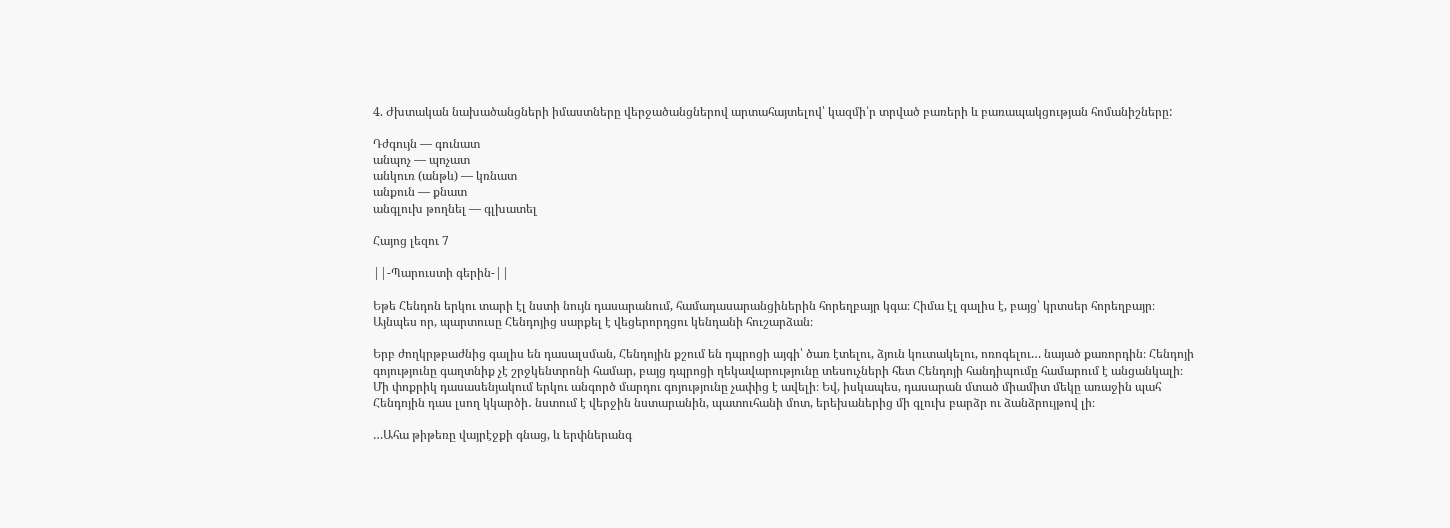4. Ժխտական նախածանցների իմաստները վերջածանցներով արտահայտելով՝ կազմի՛ր տրված բառերի և բառապակցության հոմանիշները:

Դժգույն — գունատ
անպոչ — պոչատ
անկուռ (անթև) — կռնատ
անքուն — քնատ
անգլուխ թողնել — գլխատել

Հայոց լեզու 7

||-Պարուստի գերին-||

Եթե Հենդոն երկու տարի էլ նստի նույն դասարանում, համադասարանցիներին հորեղբայր կգա։ Հիմա էլ գալիս է, բայց՝ կրտսեր հորեղբայր։ Այնպես որ, պարտուսը Հենդոյից սարքել է վեցերորդցու կենդանի հուշարձան։

Երբ ժողկրթբաժնից գալիս են դասալսման, Հենդոյին քշում են դպրոցի այգի՝ ծառ էտելու, ձյուն կուտակելու, ոռոգելու… նայած քառորդին։ Հենդոյի գոյությունը գաղտնիք չէ շրջկենտրոնի համար, բայց դպրոցի ղեկավարությունը տեսուչների հետ Հենդոյի հանդիպումը համարում է անցանկալի։ Մի փոքրիկ դասասենյակում երկու անգործ մարդու գոյությունը չափից է ավելի։ Եվ, իսկապես, դասարան մտած միամիտ մեկը առաջին պահ Հենդոյին դաս լսող կկարծի․ նստում է վերջին նստարանին, պատուհանի մոտ, երեխաներից մի գլուխ բարձր ու ձանձրույթով լի։

…Ահա թիթեռը վայրէջքի գնաց, և երփներանգ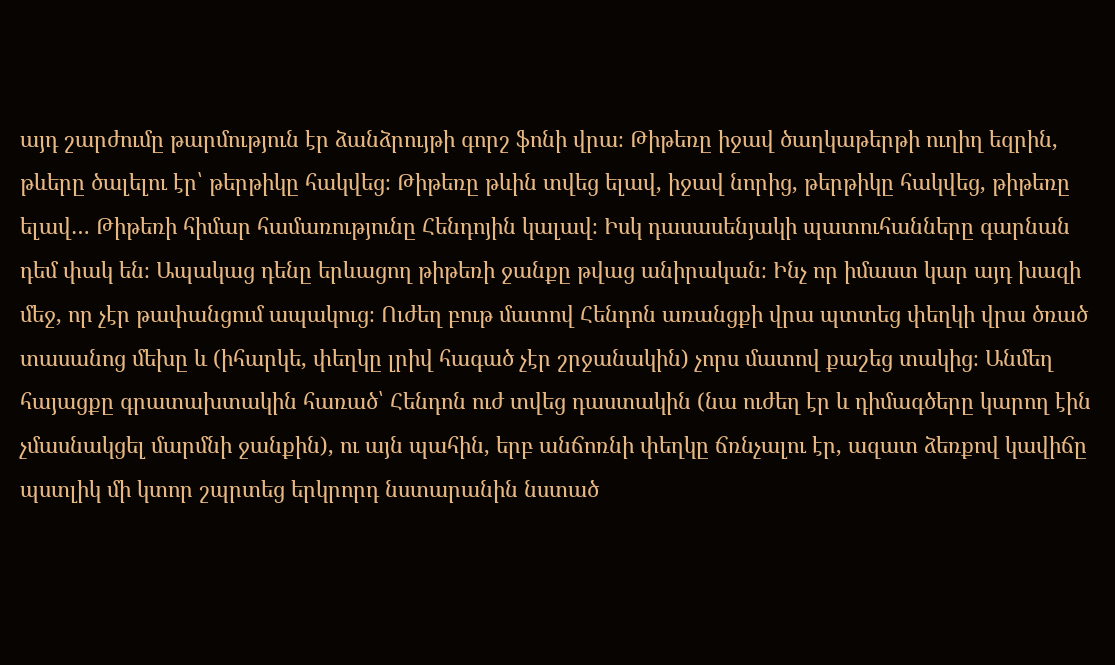այդ շարժումը թարմություն էր ձանձրույթի գորշ ֆոնի վրա։ Թիթեռը իջավ ծաղկաթերթի ուղիղ եզրին, թևերը ծալելու էր՝ թերթիկը հակվեց։ Թիթեռը թևին տվեց ելավ, իջավ նորից, թերթիկը հակվեց, թիթեռը ելավ… Թիթեռի հիմար համառությունը Հենդոյին կալավ։ Իսկ դասասենյակի պատուհանները գարնան դեմ փակ են։ Ապակաց դենը երևացող թիթեռի ջանքը թվաց անիրական։ Ինչ որ իմաստ կար այդ խազի մեջ, որ չէր թափանցում ապակուց։ Ուժեղ բութ մատով Հենդոն առանցքի վրա պտտեց փեղկի վրա ծռած տասանոց մեխը և (իհարկե, փեղկը լրիվ հագած չէր շրջանակին) չորս մատով քաշեց տակից։ Անմեղ հայացքը գրատախտակին հառած՝ Հենդոն ուժ տվեց դաստակին (նա ուժեղ էր և դիմագծերը կարող էին չմասնակցել մարմնի ջանքին), ու այն պահին, երբ անճոռնի փեղկը ճռնչալու էր, ազատ ձեռքով կավիճը պստլիկ մի կտոր շպրտեց երկրորդ նստարանին նստած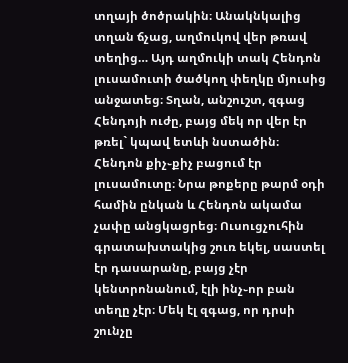տղայի ծոծրակին։ Անակնկալից տղան ճչաց, աղմուկով վեր թռավ տեղից… Այդ աղմուկի տակ Հենդոն լուսամուտի ծածկող փեղկը մյուսից անջատեց։ Տղան, անշուշտ, զգաց Հենդոյի ուժը, բայց մեկ որ վեր էր թռել` կպավ ետևի նստածին։ Հենդոն քիչ֊քիչ բացում էր լուսամուտը։ Նրա թոքերը թարմ օդի համին ընկան և Հենդոն ակամա չափը անցկացրեց։ Ուսուցչուհին գրատախտակից շուռ եկել, սաստել էր դասարանը, բայց չէր կենտրոնանում, էլի ինչ֊որ բան տեղը չէր։ Մեկ էլ զգաց, որ դրսի շունչը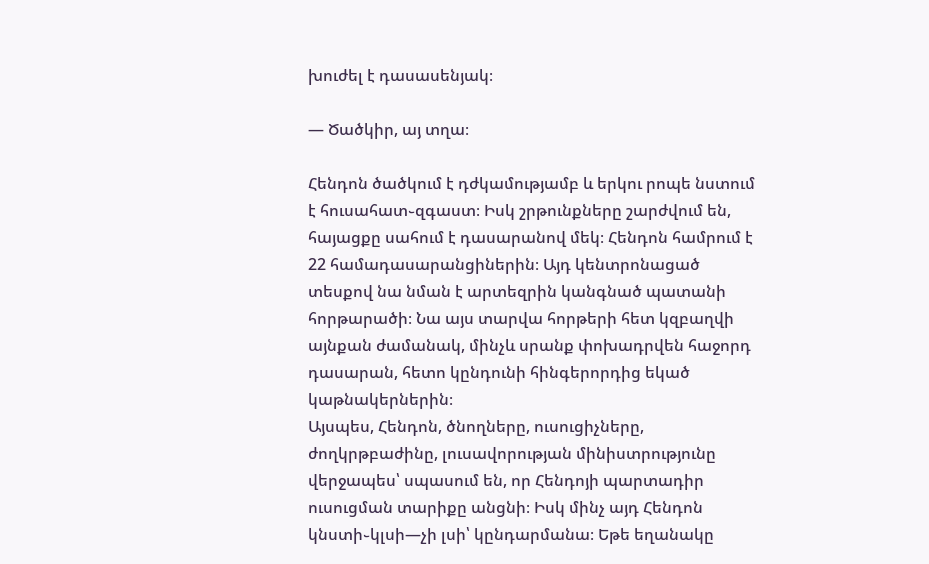խուժել է դասասենյակ։

— Ծածկիր, այ տղա։

Հենդոն ծածկում է դժկամությամբ և երկու րոպե նստում է հուսահատ֊զգաստ։ Իսկ շրթունքները շարժվում են, հայացքը սահում է դասարանով մեկ։ Հենդոն համրում է 22 համադասարանցիներին։ Այդ կենտրոնացած տեսքով նա նման է արտեզրին կանգնած պատանի հորթարածի։ Նա այս տարվա հորթերի հետ կզբաղվի այնքան ժամանակ, մինչև սրանք փոխադրվեն հաջորդ դասարան, հետո կընդունի հինգերորդից եկած կաթնակերներին։
Այսպես, Հենդոն, ծնողները, ուսուցիչները, ժողկրթբաժինը, լուսավորության մինիստրությունը վերջապես՝ սպասում են, որ Հենդոյի պարտադիր ուսուցման տարիքը անցնի։ Իսկ մինչ այդ Հենդոն կնստի֊կլսի—չի լսի՝ կընդարմանա։ Եթե եղանակը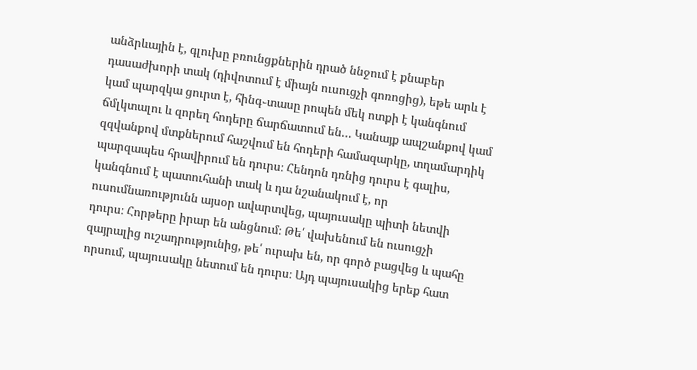անձրևային է, գլուխը բռունցքներին դրած ննջում է քնաբեր դասաժխորի տակ (դիվոտում է միայն ուսուցչի գոռոցից), եթե արև է կամ պարզկա ցուրտ է, հինգ֊տասը րոպեն մեկ ոտքի է կանգնում ճմլկտալու և զորեղ հոդերը ճարճատում են… Կանայք ապշանքով կամ զզվանքով մտքներում հաշվում են հոդերի համազարկը, տղամարդիկ պարզապես հրավիրում են դուրս։ Հենդոն դռնից դուրս է գալիս, կանգնում է պատուհանի տակ և դա նշանակում է, որ ուսումնառությունն այսօր ավարտվեց, պայուսակը պիտի նետվի դուրս։ Հորթերը իրար են անցնում։ Թե՛ վախենում են ուսուցչի զայրալից ուշադրությունից, թե՛ ուրախ են, որ գործ բացվեց և պահը որսում, պայուսակը նետում են դուրս։ Այդ պայուսակից երեք հատ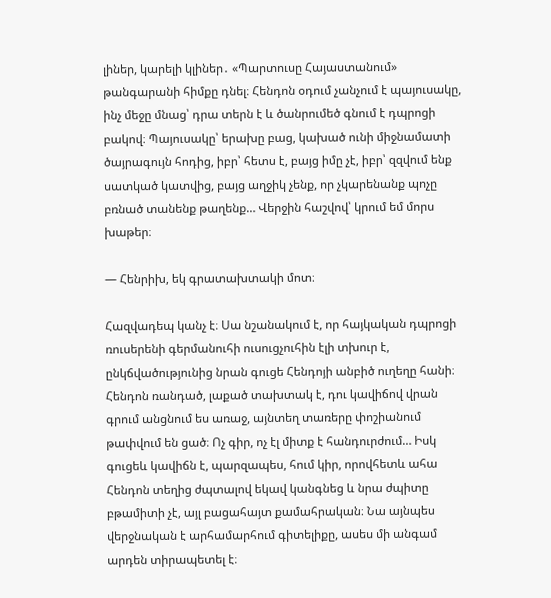լիներ, կարելի կլիներ․ «Պարտուսը Հայաստանում» թանգարանի հիմքը դնել։ Հենդոն օդում չանչում է պայուսակը, ինչ մեջը մնաց՝ դրա տերն է և ծանրումեծ գնում է դպրոցի բակով։ Պայուսակը՝ երախը բաց, կախած ունի միջնամատի ծայրագույն հոդից, իբր՝ հետս է, բայց իմը չէ, իբր՝ զզվում ենք սատկած կատվից, բայց աղջիկ չենք, որ չկարենանք պոչը բռնած տանենք թաղենք… Վերջին հաշվով՝ կրում եմ մորս խաթեր։

— Հենրիխ, եկ գրատախտակի մոտ։

Հազվադեպ կանչ է։ Սա նշանակում է, որ հայկական դպրոցի ռուսերենի գերմանուհի ուսուցչուհին էլի տխուր է, ընկճվածությունից նրան գուցե Հենդոյի անբիծ ուղեղը հանի։ Հենդոն ռանդած, լաքած տախտակ է, դու կավիճով վրան գրում անցնում ես առաջ, այնտեղ տառերը փոշիանում թափվում են ցած։ Ոչ գիր, ոչ էլ միտք է հանդուրժում… Իսկ գուցեև կավիճն է, պարզապես, հում կիր, որովհետև ահա Հենդոն տեղից ժպտալով եկավ կանգնեց և նրա ժպիտը բթամիտի չէ, այլ բացահայտ քամահրական։ Նա այնպես վերջնական է արհամարհում գիտելիքը, ասես մի անգամ արդեն տիրապետել է։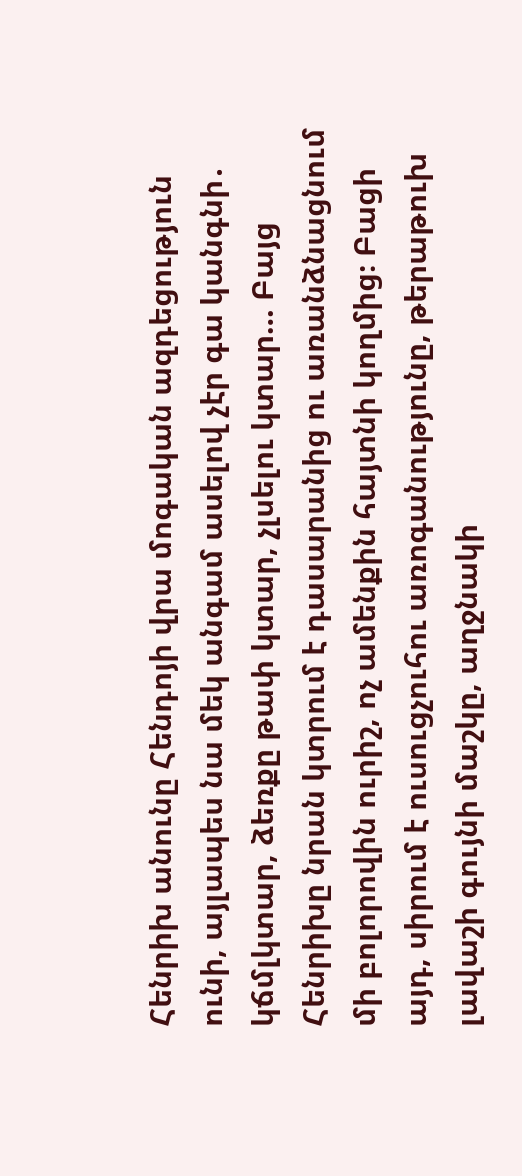Հենրիխ անունը Հենդոյի վրա մոգական ազդեցություն ունի, այլապես նա մեկ անգամ ասելով չէր գա կանգնի․ կճմլկտար, ձեռքը թափ կտար, չլսելու կտար… Բայց Հենրիխը նրան կտրում է դասարանից ու առանձնացնում մի բոլորովին ուրիշ, ոչ ամենքին հայտնի կողմից։ Բացի այդ, սիրում է ուսուցչուհու առոգանությունը, թերաթուխ լավաշի գույնի մաշկը, աղջնակի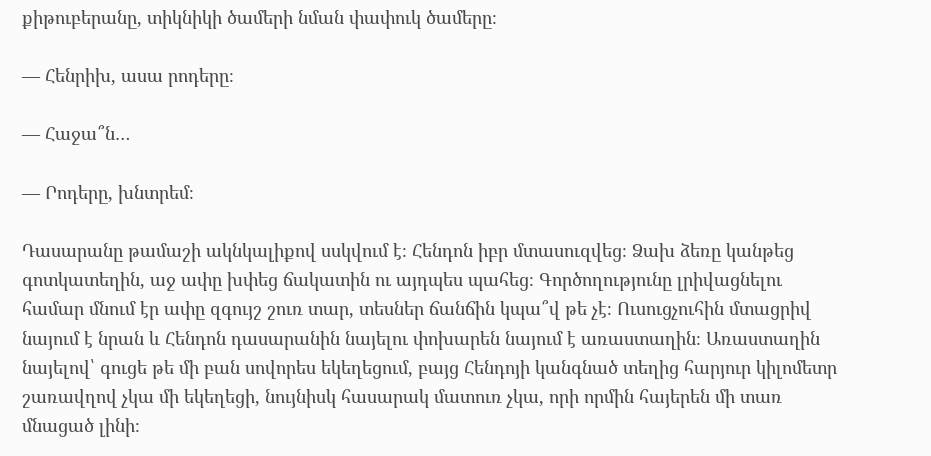քիթուբերանը, տիկնիկի ծամերի նման փափուկ ծամերը։

— Հենրիխ, ասա րոդերը։

— Հաջա՞ն…

— Րոդերը, խնտրեմ։

Դասարանը թամաշի ակնկալիքով սսկվում է։ Հենդոն իբր մտասուզվեց։ Ձախ ձեռը կանթեց գոտկատեղին, աջ ափը խփեց ճակատին ու այդպես պահեց։ Գործողությունը լրիվացնելու համար մնում էր ափը զգույշ շուռ տար, տեսներ ճանճին կպա՞վ թե չէ։ Ուսուցչուհին մտացրիվ նայում է նրան և Հենդոն դասարանին նայելու փոխարեն նայում է առաստաղին։ Առաստաղին նայելով՝ գուցե թե մի բան սովորես եկեղեցում, բայց Հենդոյի կանգնած տեղից հարյուր կիլոմետր շառավղով չկա մի եկեղեցի, նույնիսկ հասարակ մատուռ չկա, որի որմին հայերեն մի տառ մնացած լինի։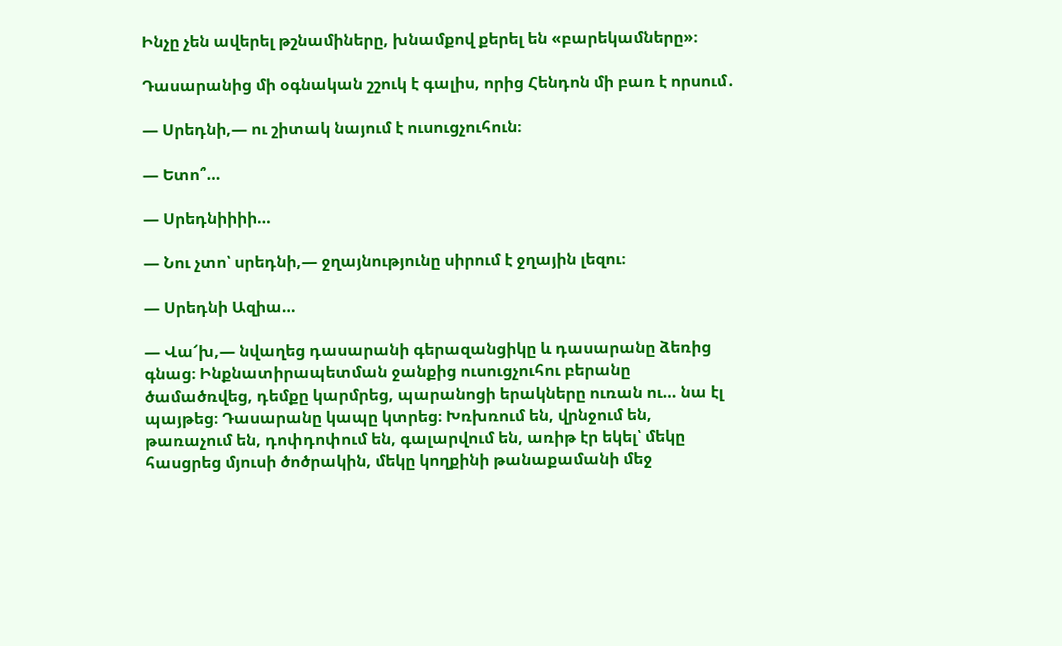Ինչը չեն ավերել թշնամիները, խնամքով քերել են «բարեկամները»։

Դասարանից մի օգնական շշուկ է գալիս, որից Հենդոն մի բառ է որսում․

— Սրեդնի,— ու շիտակ նայում է ուսուցչուհուն։

— Ետո՞…

— Սրեդնիիիի…

— Նու չտո՝ սրեդնի,— ջղայնությունը սիրում է ջղային լեզու։

— Սրեդնի Ազիա…

— Վա՜խ,— նվաղեց դասարանի գերազանցիկը և դասարանը ձեռից գնաց։ Ինքնատիրապետման ջանքից ուսուցչուհու բերանը ծամածռվեց, դեմքը կարմրեց, պարանոցի երակները ուռան ու… նա էլ պայթեց։ Դասարանը կապը կտրեց։ Խռխռում են, վրնջում են, թառաչում են, դոփդոփում են, գալարվում են, առիթ էր եկել՝ մեկը հասցրեց մյուսի ծոծրակին, մեկը կողքինի թանաքամանի մեջ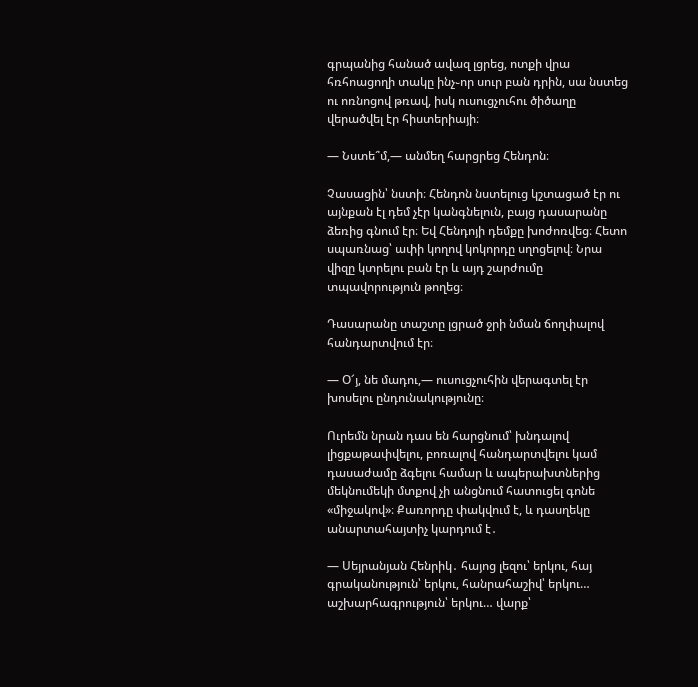գրպանից հանած ավազ լցրեց, ոտքի վրա հռհոացողի տակը ինչ֊որ սուր բան դրին, սա նստեց ու ոռնոցով թռավ, իսկ ուսուցչուհու ծիծաղը վերածվել էր հիստերիայի։

— Նստե՞մ,— անմեղ հարցրեց Հենդոն։

Չասացին՝ նստի։ Հենդոն նստելուց կշտացած էր ու այնքան էլ դեմ չէր կանգնելուն, բայց դասարանը ձեռից գնում էր։ Եվ Հենդոյի դեմքը խոժոռվեց։ Հետո սպառնաց՝ ափի կողով կոկորդը սղոցելով։ Նրա վիզը կտրելու բան էր և այդ շարժումը տպավորություն թողեց։

Դասարանը տաշտը լցրած ջրի նման ճողփալով հանդարտվում էր։

— Օ՜յ, նե մադու,— ուսուցչուհին վերագտել էր խոսելու ընդունակությունը։

Ուրեմն նրան դաս են հարցնում՝ խնդալով լիցքաթափվելու, բոռալով հանդարտվելու կամ դասաժամը ձգելու համար և ապերախտներից մեկնումեկի մտքով չի անցնում հատուցել գոնե «միջակով»։ Քառորդը փակվում է, և դասղեկը անարտահայտիչ կարդում է․

— Սեյրանյան Հենրիկ․ հայոց լեզու՝ երկու, հայ գրականություն՝ երկու, հանրահաշիվ՝ երկու… աշխարհագրություն՝ երկու… վարք՝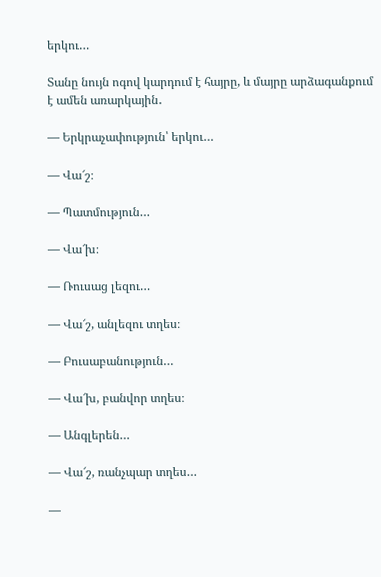երկու…

Տանը նույն ոգով կարդում է հայրը, և մայրը արձագանքում է ամեն առարկային․

— Երկրաչափություն՝ երկու…

— Վա՜շ։

— Պատմություն…

— Վա՜խ։

— Ռուսաց լեզու…

— Վա՜շ, անլեզու տղես։

— Բուսաբանություն…

— Վա՜խ, բանվոր տղես։

— Անգլերեն…

— Վա՜շ, ռանչպար տղես…

—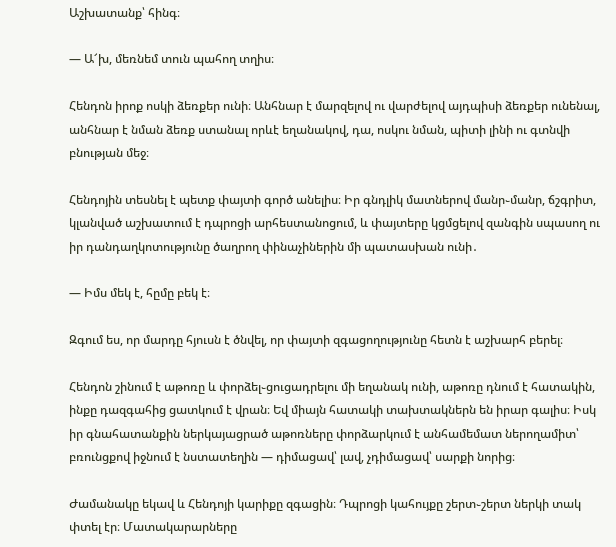Աշխատանք՝ հինգ։

— Ա՜խ, մեռնեմ տուն պահող տղիս։

Հենդոն իրոք ոսկի ձեռքեր ունի։ Անհնար է մարզելով ու վարժելով այդպիսի ձեռքեր ունենալ, անհնար է նման ձեռք ստանալ որևէ եղանակով, դա, ոսկու նման, պիտի լինի ու գտնվի բնության մեջ։

Հենդոյին տեսնել է պետք փայտի գործ անելիս։ Իր գնդլիկ մատներով մանր֊մանր, ճշգրիտ, կլանված աշխատում է դպրոցի արհեստանոցում, և փայտերը կցմցելով զանգին սպասող ու իր դանդաղկոտությունը ծաղրող փինաչիներին մի պատասխան ունի․

— Իմս մեկ է, հըմը բեկ է։

Զգում ես, որ մարդը հյուսն է ծնվել, որ փայտի զգացողությունը հետն է աշխարհ բերել։

Հենդոն շինում է աթոռը և փորձել֊ցուցադրելու մի եղանակ ունի, աթոռը դնում է հատակին, ինքը դազգահից ցատկում է վրան։ Եվ միայն հատակի տախտակներն են իրար գալիս։ Իսկ իր գնահատանքին ներկայացրած աթոռները փորձարկում է անհամեմատ ներողամիտ՝ բռունցքով իջնում է նստատեղին — դիմացավ՝ լավ, չդիմացավ՝ սարքի նորից։

Ժամանակը եկավ և Հենդոյի կարիքը զգացին։ Դպրոցի կահույքը շերտ֊շերտ ներկի տակ փտել էր։ Մատակարարները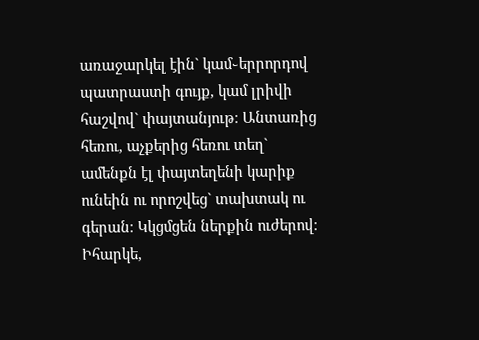առաջարկել էին` կամ֊երրորդով պատրաստի գույք, կամ լրիվի հաշվով` փայտանյութ։ Անտառից հեռու, աչքերից հեռու տեղ` ամենքն էլ փայտեղենի կարիք ունեին ու որոշվեց` տախտակ ու գերան։ Կկցմցեն ներքին ուժերով։ Իհարկե,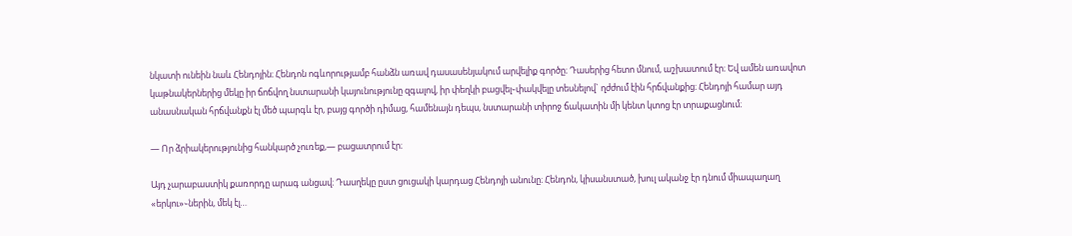նկատի ունեին նաև Հենդոյին։ Հենդոն ոգևորությամբ հանձն առավ դասասենյակում արվելիք գործը։ Դասերից հետո մնում, աշխատում էր։ Եվ ամեն առավոտ կաթնակերներից մեկը իր ճոճվող նստարանի կայունությունը զգալով, իր փեղկի բացվել֊փակվելը տեսնելով` ղժժում էին հրճվանքից։ Հենդոյի համար այդ անասնական հրճվանքն էլ մեծ պարգև էր, բայց գործի դիմաց, համենայն դեպս, նստարանի տիրոջ ճակատին մի կենտ կտոց էր տրաքացնում։

— Որ ձրիակերությունից հանկարծ չուռեք,— բացատրում էր։

Այդ չարաբաստիկ քառորդը արագ անցավ։ Դասղեկը ըստ ցուցակի կարդաց Հենդոյի անունը։ Հենդոն, կիսանստած, խուլ ականջ էր դնում միապաղաղ «երկու»֊ներին, մեկ էլ…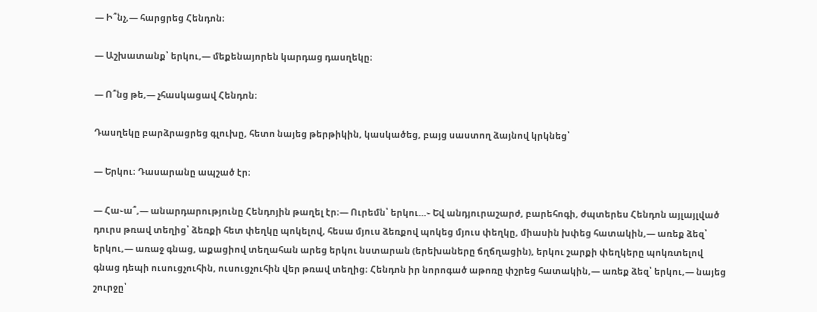— Ի՞նչ,— հարցրեց Հենդոն։

— Աշխատանք՝ երկու,— մեքենայորեն կարդաց դասղեկը։

— Ո՞նց թե,— չհասկացավ Հենդոն։

Դասղեկը բարձրացրեց գլուխը, հետո նայեց թերթիկին, կասկածեց, բայց սաստող ձայնով կրկնեց՝

— Երկու։ Դասարանը ապշած էր։

— Հա֊ա՞,— անարդարությունը Հենդոյին թաղել էր։— Ուրեմն՝ երկու…֊ Եվ անդյուրաշարժ, բարեհոգի, ժպտերես Հենդոն այլայլված դուրս թռավ տեղից՝ ձեռքի հետ փեղկը պոկելով, հեսա մյուս ձեռքով պոկեց մյուս փեղկը, միասին խփեց հատակին,— առեք ձեզ՝ երկու,— առաջ գնաց, աքացիով տեղահան արեց երկու նստարան (երեխաները ճղճղացին), երկու շարքի փեղկերը պոկռտելով գնաց դեպի ուսուցչուհին, ուսուցչուհին վեր թռավ տեղից։ Հենդոն իր նորոգած աթոռը փշրեց հատակին,— առեք ձեզ՝ երկու,— նայեց շուրջը՝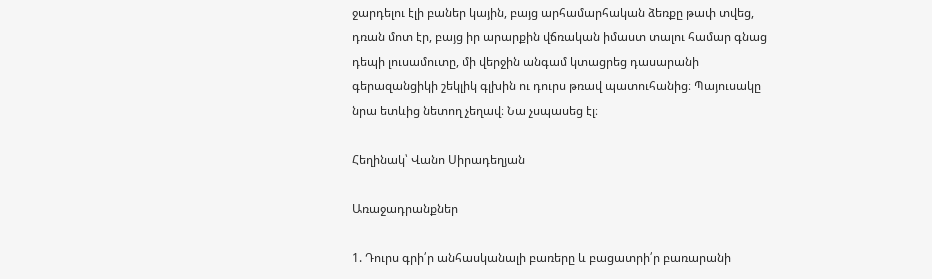ջարդելու էլի բաներ կային, բայց արհամարհական ձեռքը թափ տվեց, դռան մոտ էր, բայց իր արարքին վճռական իմաստ տալու համար գնաց դեպի լուսամուտը, մի վերջին անգամ կտացրեց դասարանի գերազանցիկի շեկլիկ գլխին ու դուրս թռավ պատուհանից։ Պայուսակը նրա ետևից նետող չեղավ։ Նա չսպասեց էլ։

Հեղինակ՝ Վանո Սիրադեղյան

Առաջադրանքներ

1. Դուրս գրի՛ր անհասկանալի բառերը և բացատրի՛ր բառարանի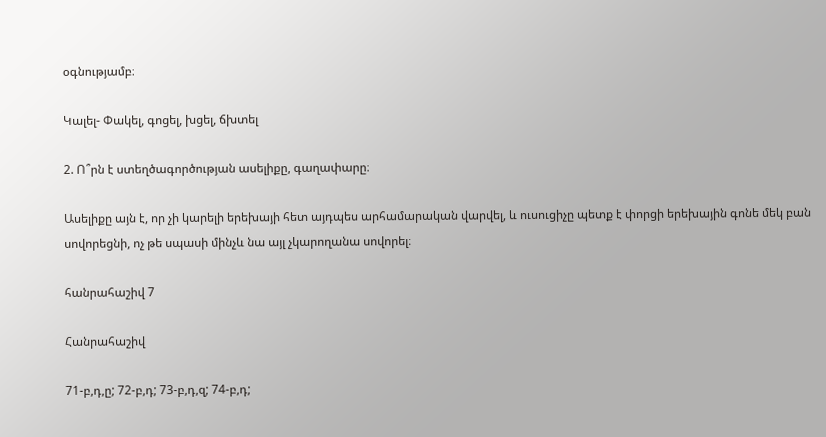օգնությամբ։

Կալել- Փակել, գոցել, խցել, ճխտել

2. Ո՞րն է ստեղծագործության ասելիքը, գաղափարը։

Ասելիքը այն է, որ չի կարելի երեխայի հետ այդպես արհամարական վարվել, և ուսուցիչը պետք է փորցի երեխային գոնե մեկ բան սովորեցնի, ոչ թե սպասի մինչև նա այլ չկարողանա սովորել։

հանրահաշիվ 7

Հանրահաշիվ

71-բ,դ,ը; 72-բ,դ; 73-բ,դ,զ; 74-բ,դ;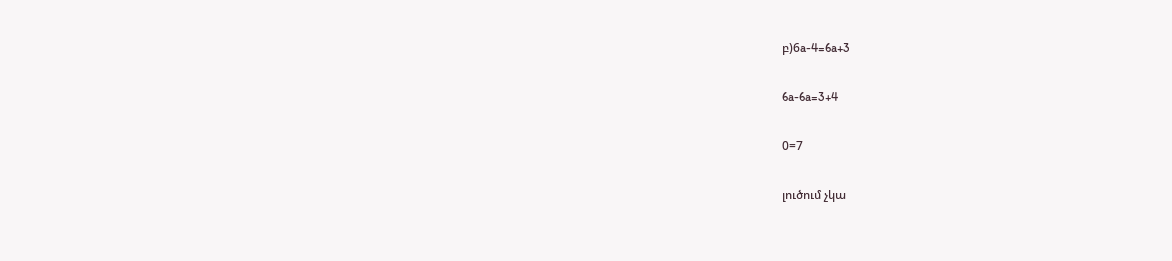բ)6a-4=6a+3

6a-6a=3+4

0=7

լուծում չկա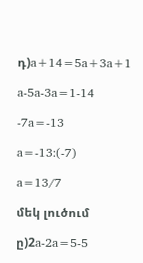դ)a+14=5a+3a+1

a-5a-3a=1-14

-7a=-13

a=-13:(-7)

a=13/7

մեկ լուծում

ը)2a-2a=5-5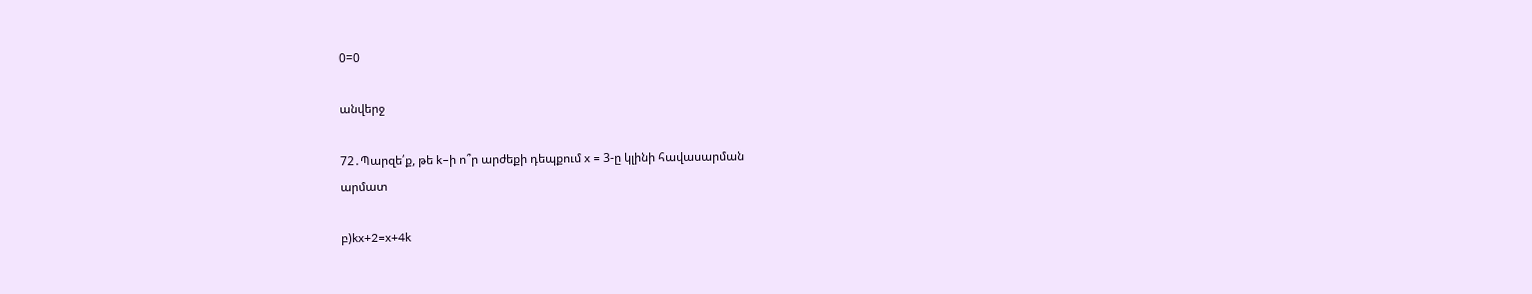0=0

անվերջ

72․Պարզե՛ք, թե k–ի ո՞ր արժեքի դեպքում x = 3-ը կլինի հավասարման
արմատ

բ)kx+2=x+4k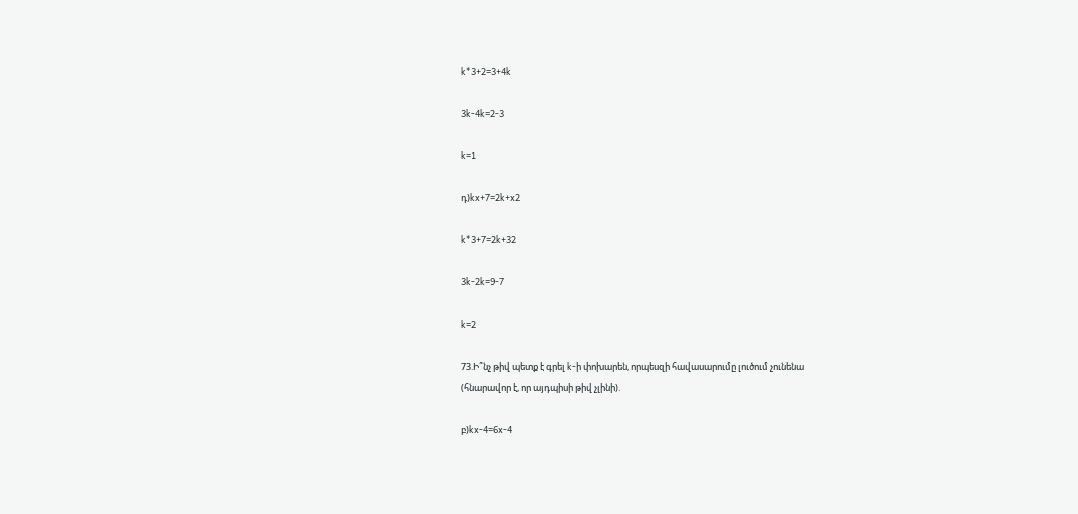k*3+2=3+4k

3k-4k=2-3

k=1

դ)kx+7=2k+x2

k*3+7=2k+32

3k-2k=9-7

k=2

73.Ի՞նչ թիվ պետք է գրել k-ի փոխարեն, որպեսզի հավասարումը լուծում չունենա
(հնարավոր է, որ այդպիսի թիվ չլինի).

բ)kx-4=6x-4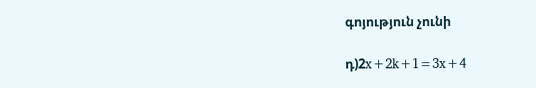գոյություն չունի

դ)2x+2k+1=3x+4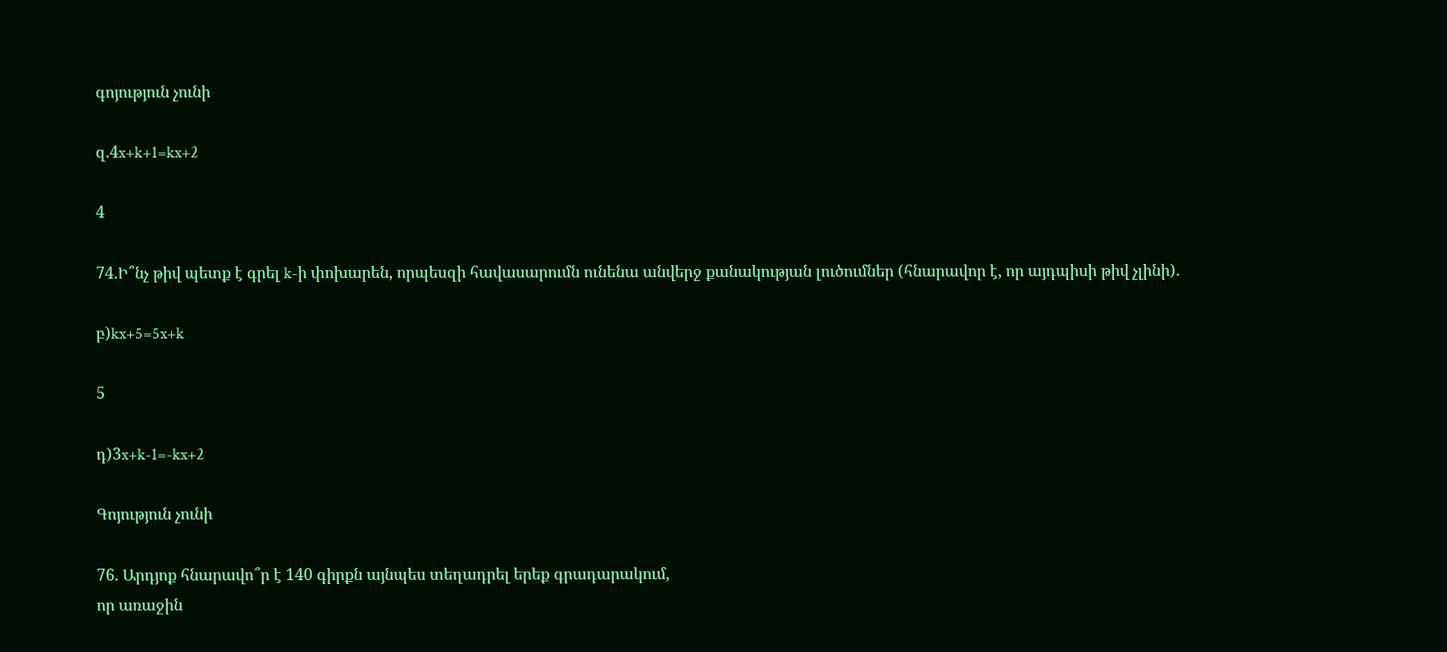գոյություն չունի

զ.4x+k+1=kx+2

4

74.Ի՞նչ թիվ պետք է գրել k-ի փոխարեն, որպեսզի հավասարումն ունենա անվերջ քանակության լուծումներ (հնարավոր է, որ այդպիսի թիվ չլինի).

բ)kx+5=5x+k

5

դ)3x+k-1=-kx+2

Գոյություն չունի

76. Արդյոք հնարավո՞ր է 140 գիրքն այնպես տեղադրել երեք գրադարակում,
որ առաջին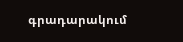գրադարակում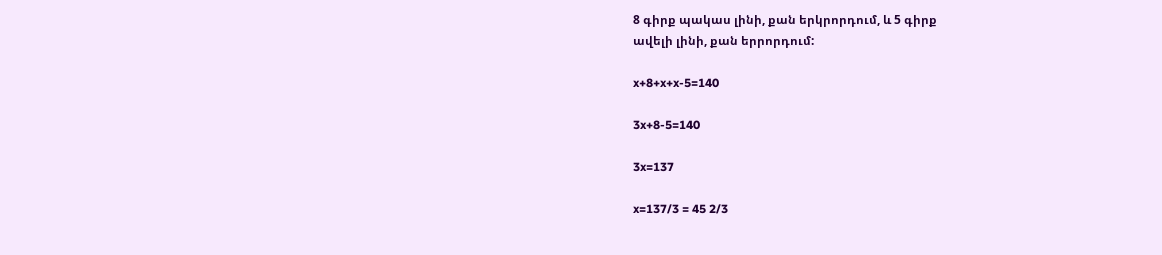8 գիրք պակաս լինի, քան երկրորդում, և 5 գիրք
ավելի լինի, քան երրորդում:

x+8+x+x-5=140

3x+8-5=140

3x=137

x=137/3 = 45 2/3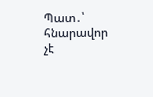Պատ․՝ հնարավոր չէ